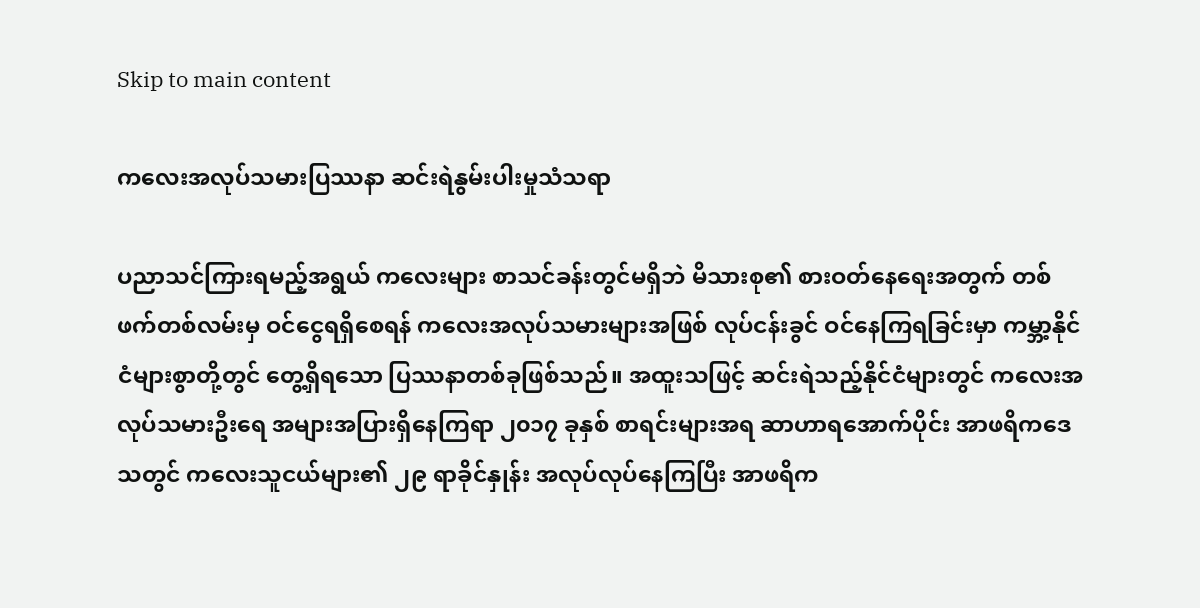Skip to main content

ကလေးအလုပ်သမားပြဿနာ ဆင်းရဲနွမ်းပါးမှုသံသရာ

ပညာသင်ကြားရမည့်အရွယ် ကလေးများ စာသင်ခန်းတွင်မရှိဘဲ မိသားစု၏ စားဝတ်နေရေးအတွက် တစ်ဖက်တစ်လမ်းမှ ဝင်ငွေရရှိစေရန် ကလေးအလုပ်သမားများအဖြစ် လုပ်ငန်းခွင် ဝင်နေကြရခြင်းမှာ ကမ္ဘာ့နိုင်ငံများစွာတို့တွင် တွေ့ရှိရသော ပြဿနာတစ်ခုဖြစ်သည်။ အထူးသဖြင့် ဆင်းရဲသည့်နိုင်ငံများတွင် ကလေးအလုပ်သမားဦးရေ အများအပြားရှိနေကြရာ ၂၀၁၇ ခုနှစ် စာရင်းများအရ ဆာဟာရအောက်ပိုင်း အာဖရိကဒေသတွင် ကလေးသူငယ်များ၏ ၂၉ ရာခိုင်နှုန်း အလုပ်လုပ်နေကြပြီး အာဖရိက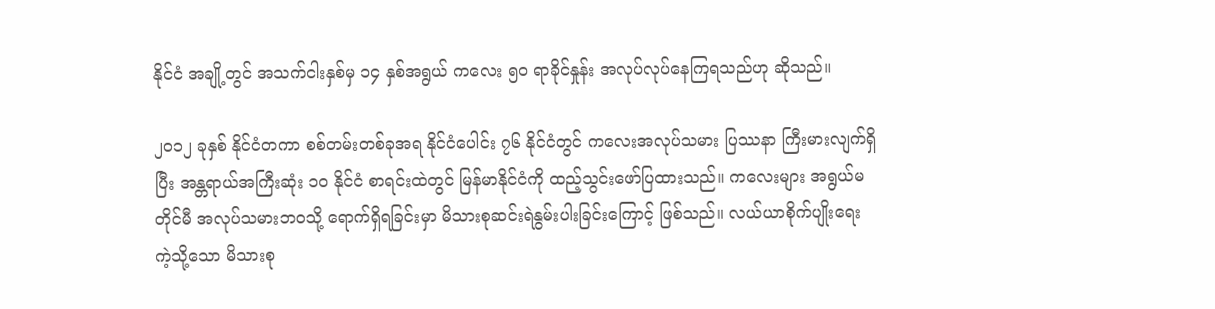နိုင်ငံ အချို့တွင် အသက်ငါးနှစ်မှ ၁၄ နှစ်အရွယ် ကလေး ၅၀ ရာခိုင်နှုန်း အလုပ်လုပ်နေကြရသည်ဟု ဆိုသည်။

၂၀၁၂ ခုနှစ် နိုင်ငံတကာ စစ်တမ်းတစ်ခုအရ နိုင်ငံပေါင်း ၇၆ နိုင်ငံတွင် ကလေးအလုပ်သမား ပြဿနာ ကြီးမားလျက်ရှိပြီး အန္တရာယ်အကြီးဆုံး ၁၀ နိုင်ငံ စာရင်းထဲတွင် မြန်မာနိုင်ငံကို ထည့်သွင်းဖော်ပြထားသည်။ ကလေးများ အရွယ်မတိုင်မီ အလုပ်သမားဘဝသို့ ရောက်ရှိရခြင်းမှာ မိသားစုဆင်းရဲနွမ်းပါးခြင်းကြောင့် ဖြစ်သည်။ လယ်ယာစိုက်ပျိုးရေး ကဲ့သို့သော မိသားစု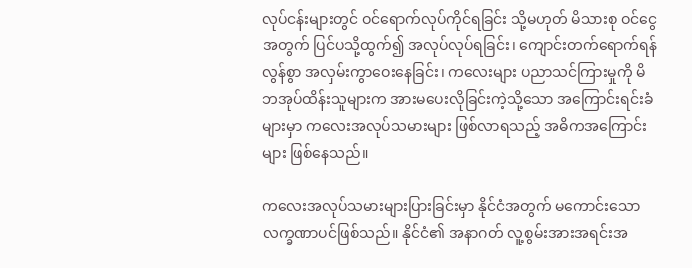လုပ်ငန်းများတွင် ဝင်ရောက်လုပ်ကိုင်ရခြင်း သို့မဟုတ် မိသားစု ဝင်ငွေအတွက် ပြင်ပသို့ထွက်၍ အလုပ်လုပ်ရခြင်း၊ ကျောင်းတက်ရောက်ရန် လွန်စွာ အလှမ်းကွာဝေးနေခြင်း၊ ကလေးများ ပညာသင်ကြားမှုကို မိဘအုပ်ထိန်းသူများက အားမပေးလိုခြင်းကဲ့သို့သော အကြောင်းရင်းခံများမှာ ကလေးအလုပ်သမားများ ဖြစ်လာရသည့် အဓိကအကြောင်းများ ဖြစ်နေသည်။

ကလေးအလုပ်သမားများပြားခြင်းမှာ နိုင်ငံအတွက် မကောင်းသော လက္ခဏာပင်ဖြစ်သည်။ နိုင်ငံ၏ အနာဂတ် လူ့စွမ်းအားအရင်းအ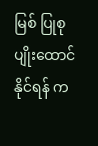မြစ် ပြုစုပျိုးထောင်နိုင်ရန် က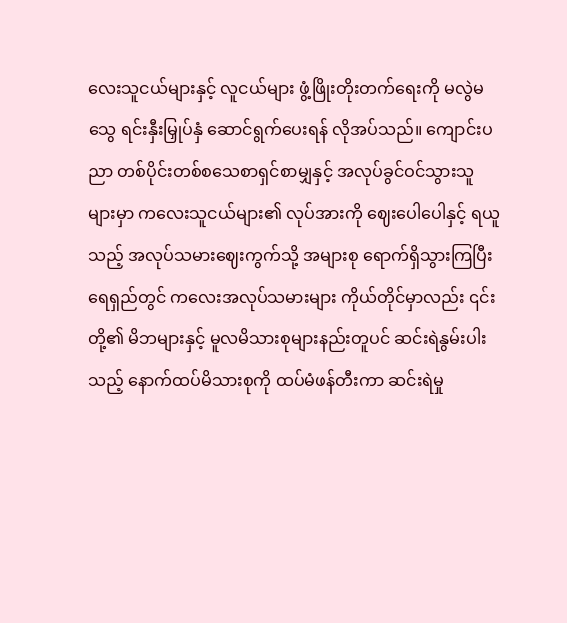လေးသူငယ်များနှင့် လူငယ်များ ဖွံ့ဖြိုးတိုးတက်ရေးကို မလွဲမသွေ ရင်းနှီးမြှုပ်နှံ ဆောင်ရွက်ပေးရန် လိုအပ်သည်။ ကျောင်းပညာ တစ်ပိုင်းတစ်စသေစာရှင်စာမျှနှင့် အလုပ်ခွင်ဝင်သွားသူများမှာ ကလေးသူငယ်များ၏ လုပ်အားကို ဈေးပေါပေါနှင့် ရယူသည့် အလုပ်သမားဈေးကွက်သို့ အများစု ရောက်ရှိသွားကြပြီး ရေရှည်တွင် ကလေးအလုပ်သမားများ ကိုယ်တိုင်မှာလည်း ၎င်းတို့၏ မိဘများနှင့် မူလမိသားစုများနည်းတူပင် ဆင်းရဲနွမ်းပါးသည့် နောက်ထပ်မိသားစုကို ထပ်မံဖန်တီးကာ ဆင်းရဲမှု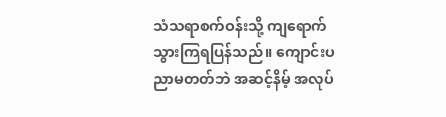သံသရာစက်ဝန်းသို့ ကျရောက်သွားကြရပြန်သည်။ ကျောင်းပညာမတတ်ဘဲ အဆင့်နိမ့် အလုပ်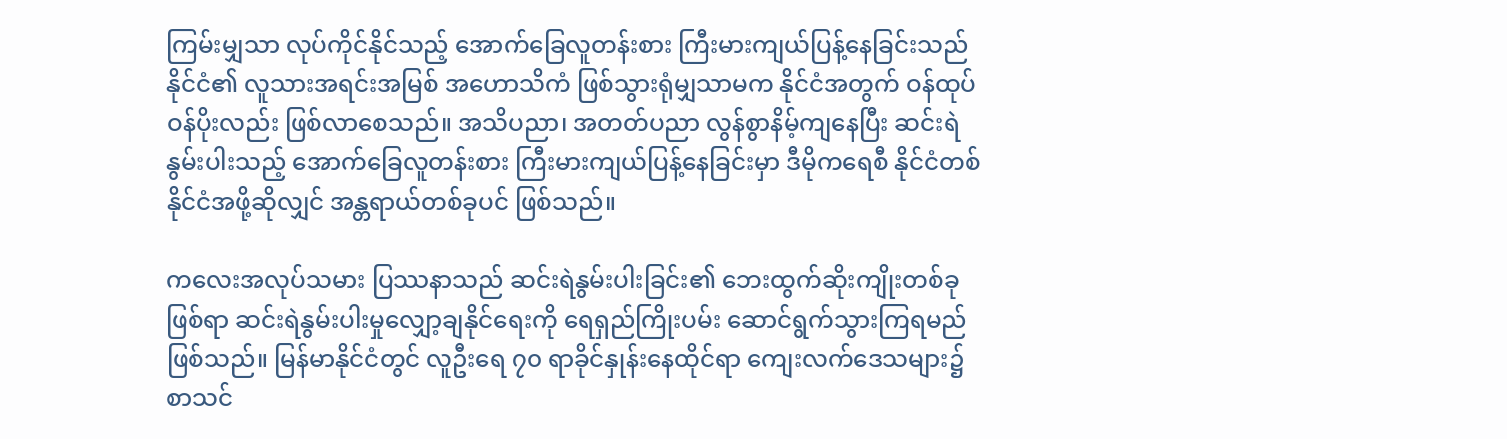ကြမ်းမျှသာ လုပ်ကိုင်နိုင်သည့် အောက်ခြေလူတန်းစား ကြီးမားကျယ်ပြန့်နေခြင်းသည် နိုင်ငံ၏ လူသားအရင်းအမြစ် အဟောသိကံ ဖြစ်သွားရုံမျှသာမက နိုင်ငံအတွက် ဝန်ထုပ်ဝန်ပိုးလည်း ဖြစ်လာစေသည်။ အသိပညာ၊ အတတ်ပညာ လွန်စွာနိမ့်ကျနေပြီး ဆင်းရဲနွမ်းပါးသည့် အောက်ခြေလူတန်းစား ကြီးမားကျယ်ပြန့်နေခြင်းမှာ ဒီမိုကရေစီ နိုင်ငံတစ်နိုင်ငံအဖို့ဆိုလျှင် အန္တရာယ်တစ်ခုပင် ဖြစ်သည်။

ကလေးအလုပ်သမား ပြဿနာသည် ဆင်းရဲနွမ်းပါးခြင်း၏ ဘေးထွက်ဆိုးကျိုးတစ်ခုဖြစ်ရာ ဆင်းရဲနွမ်းပါးမှုလျှော့ချနိုင်ရေးကို ရေရှည်ကြိုးပမ်း ဆောင်ရွက်သွားကြရမည် ဖြစ်သည်။ မြန်မာနိုင်ငံတွင် လူဦးရေ ၇၀ ရာခိုင်နှုန်းနေထိုင်ရာ ကျေးလက်ဒေသများ၌ စာသင်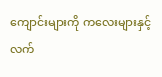ကျောင်းများကို ကလေးများနှင့် လက်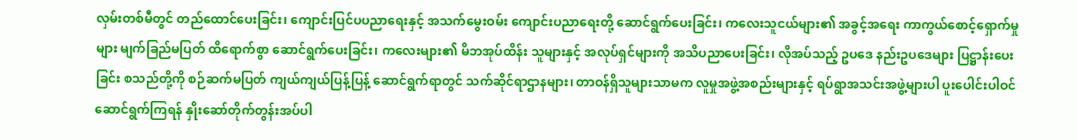လှမ်းတစ်မီတွင် တည်ထောင်ပေးခြင်း၊ ကျောင်းပြင်ပပညာရေးနှင့် အသက်မွေးဝမ်း ကျောင်းပညာရေးတို့‌ ဆောင်ရွက်ပေးခြင်း၊ ကလေးသူငယ်များ၏ အခွင့်အရေး ကာကွယ်စောင့်ရှောက်မှုများ မျက်ခြည်မပြတ် ထိရောက်စွာ ဆောင်ရွက်ပေးခြင်း၊ ကလေးများ၏ မိဘအုပ်ထိန်း သူများနှင့် အလုပ်ရှင်များကို အသိပညာပေးခြင်း၊ လိုအပ်သည့် ဥပဒေ နည်းဥပဒေများ ပြဋ္ဌာန်းပေးခြင်း စသည်တို့ကို စဉ်ဆက်မပြတ် ကျယ်ကျယ်ပြန့်ပြန့် ဆောင်ရွက်ရာတွင် သက်ဆိုင်ရာဌာနများ၊ တာဝန်ရှိသူများသာမက လူမှုအဖွဲ့အစည်းများနှင့် ရပ်ရွာအသင်းအဖွဲ့များပါ ပူးပေါင်းပါဝင် ဆောင်ရွက်ကြရန် နှိုးဆော်တိုက်တွန်းအပ်ပါ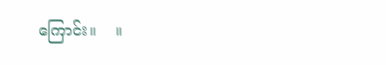ကြောင်း။    ။